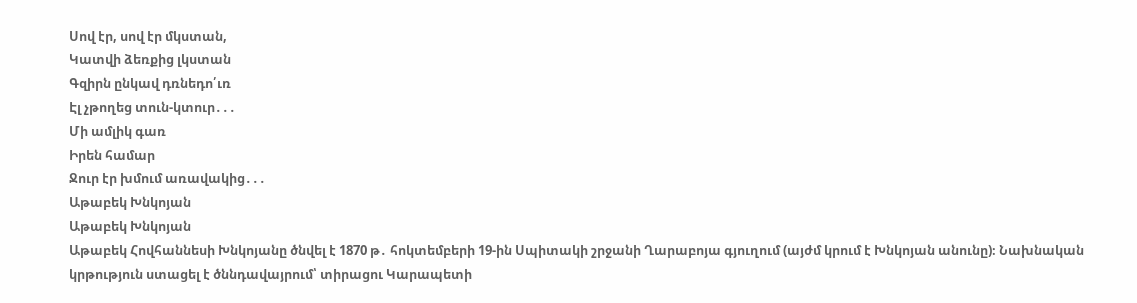Սով էր, սով էր մկստան,
Կատվի ձեռքից լկստան
Գզիրն ընկավ դռնեդո՛ւռ
Էլ չթողեց տուն-կտուր․․․
Մի ամլիկ գառ
Իրեն համար
Ջուր էր խմում առավակից․․․
Աթաբեկ Խնկոյան
Աթաբեկ Խնկոյան
Աթաբեկ Հովհաննեսի Խնկոյանը ծնվել է 1870 թ․ հոկտեմբերի 19-ին Սպիտակի շրջանի Ղարաբոյա գյուղում (այժմ կրում է Խնկոյան անունը)։ Նախնական կրթություն ստացել է ծննդավայրում՝ տիրացու Կարապետի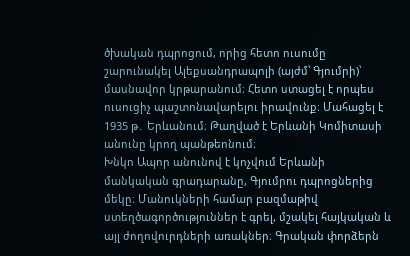ծխական դպրոցում, որից հետո ուսումը շարունակել Ալեքսանդրապոլի (այժմ՝ Գյումրի)՝ մասնավոր կրթարանում։ Հետո ստացել է որպես ուսուցիչ պաշտոնավարելու իրավունք։ Մահացել է 1935 թ․ Երևանում։ Թաղված է Երևանի Կոմիտասի անունը կրող պանթեոնում։
Խնկո Ապոր անունով է կոչվում Երևանի մանկական գրադարանը, Գյումրու դպրոցներից մեկը։ Մանուկների համար բազմաթիվ ստեղծագործություններ է գրել, մշակել հայկական և այլ ժողովուրդների առակներ։ Գրական փորձերն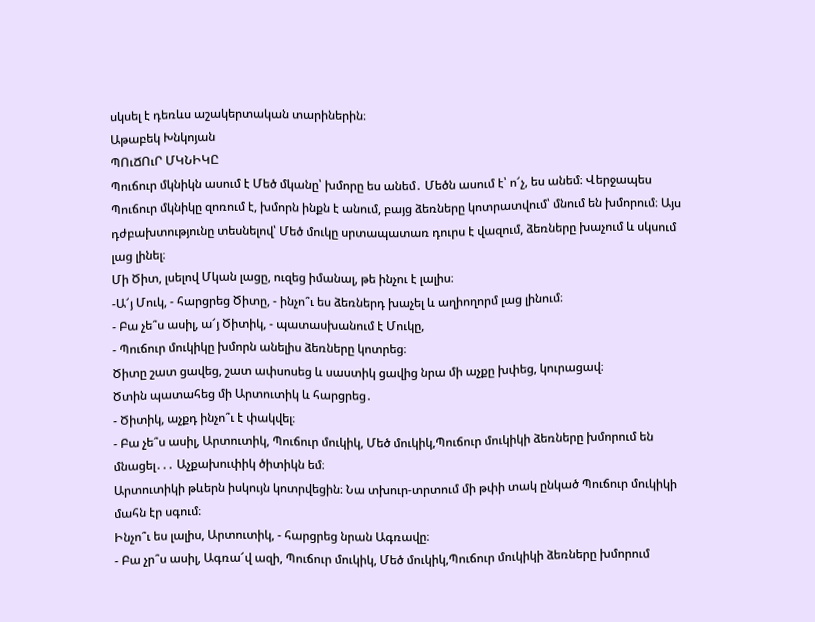սկսել է դեռևս աշակերտական տարիներին։
Աթաբեկ Խնկոյան
ՊՈւՃՈւՐ ՄԿՆԻԿԸ
Պուճուր մկնիկն ասում է Մեծ մկանը՝ խմորը ես անեմ․ Մեծն ասում է՝ ո՜չ, ես անեմ։ Վերջապես Պուճուր մկնիկը զոռում է, խմորն ինքն է անում, բայց ձեռները կոտրատվում՝ մնում են խմորում։ Այս դժբախտությունը տեսնելով՝ Մեծ մուկը սրտապատառ դուրս է վազում, ձեռները խաչում և սկսում լաց լինել։
Մի Ծիտ, լսելով Մկան լացը, ուզեց իմանալ, թե ինչու է լալիս։
-Ա՜յ Մուկ, - հարցրեց Ծիտը, - ինչո՞ւ ես ձեռներդ խաչել և աղիողորմ լաց լինում։
- Բա չե՞ս ասիլ, ա՜յ Ծիտիկ, - պատասխանում է Մուկը,
- Պուճուր մուկիկը խմորն անելիս ձեռները կոտրեց։
Ծիտը շատ ցավեց, շատ ափսոսեց և սաստիկ ցավից նրա մի աչքը խփեց, կուրացավ։
Ծտին պատահեց մի Արտուտիկ և հարցրեց․
- Ծիտիկ, աչքդ ինչո՞ւ է փակվել։
- Բա չե՞ս ասիլ, Արտուտիկ, Պուճուր մուկիկ, Մեծ մուկիկ,Պուճուր մուկիկի ձեռները խմորում են մնացել․․․ Աչքախուփիկ ծիտիկն եմ։
Արտուտիկի թևերն իսկույն կոտրվեցին։ Նա տխուր-տրտում մի թփի տակ ընկած Պուճուր մուկիկի մահն էր սգում։
Ինչո՞ւ ես լալիս, Արտուտիկ, - հարցրեց նրան Ագռավը։
- Բա չր՞ս ասիլ, Ագռա՜վ ազի, Պուճուր մուկիկ, Մեծ մուկիկ,Պուճուր մուկիկի ձեռները խմորում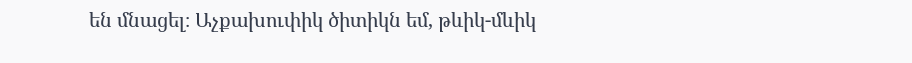են մնացել։ Աչքախուփիկ ծիտիկն եմ, թևիկ-մևիկ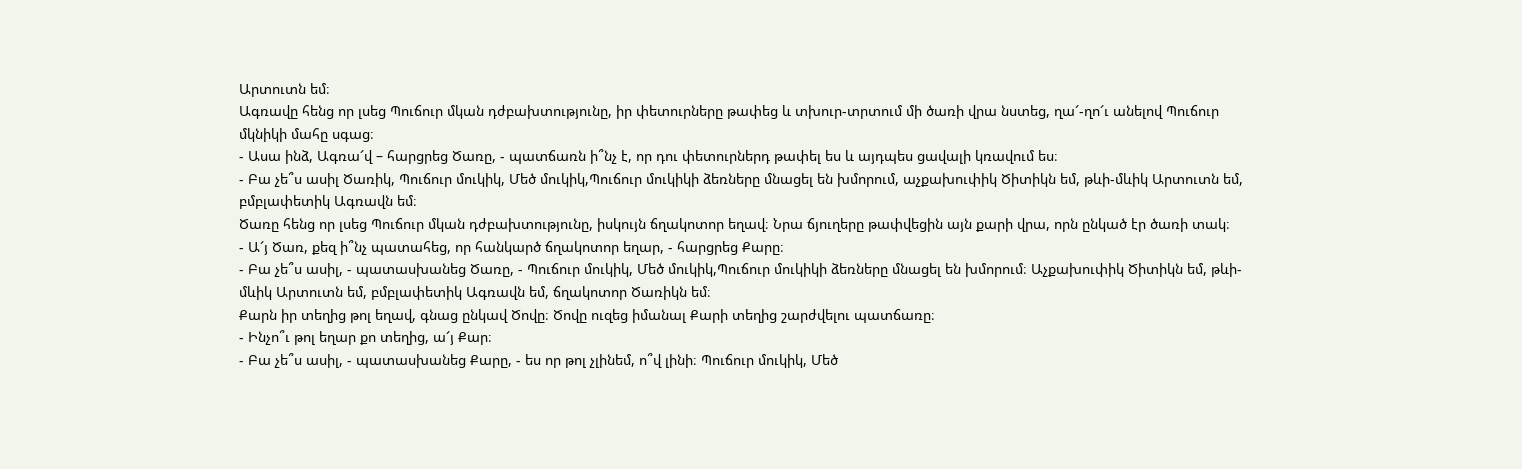Արտուտն եմ։
Ագռավը հենց որ լսեց Պուճուր մկան դժբախտությունը, իր փետուրները թափեց և տխուր-տրտում մի ծառի վրա նստեց, ղա՜-ղո՜ւ անելով Պուճուր մկնիկի մահը սգաց։
- Ասա ինձ, Ագռա՜վ – հարցրեց Ծառը, - պատճառն ի՞նչ է, որ դու փետուրներդ թափել ես և այդպես ցավալի կռավում ես։
- Բա չե՞ս ասիլ Ծառիկ, Պուճուր մուկիկ, Մեծ մուկիկ,Պուճուր մուկիկի ձեռները մնացել են խմորում, աչքախուփիկ Ծիտիկն եմ, թևի-մևիկ Արտուտն եմ, բմբլափետիկ Ագռավն եմ։
Ծառը հենց որ լսեց Պուճուր մկան դժբախտությունը, իսկույն ճղակոտոր եղավ։ Նրա ճյուղերը թափվեցին այն քարի վրա, որն ընկած էր ծառի տակ։
- Ա՜յ Ծառ, քեզ ի՞նչ պատահեց, որ հանկարծ ճղակոտոր եղար, - հարցրեց Քարը։
- Բա չե՞ս ասիլ, - պատասխանեց Ծառը, - Պուճուր մուկիկ, Մեծ մուկիկ,Պուճուր մուկիկի ձեռները մնացել են խմորում։ Աչքախուփիկ Ծիտիկն եմ, թևի-մևիկ Արտուտն եմ, բմբլափետիկ Ագռավն եմ, ճղակոտոր Ծառիկն եմ։
Քարն իր տեղից թոլ եղավ, գնաց ընկավ Ծովը։ Ծովը ուզեց իմանալ Քարի տեղից շարժվելու պատճառը։
- Ինչո՞ւ թոլ եղար քո տեղից, ա՜յ Քար։
- Բա չե՞ս ասիլ, - պատասխանեց Քարը, - ես որ թոլ չլինեմ, ո՞վ լինի։ Պուճուր մուկիկ, Մեծ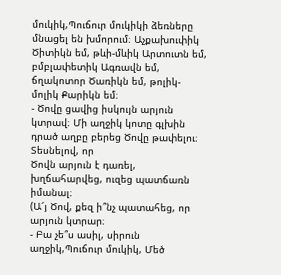մուկիկ,Պուճուր մուկիկի ձեռները մնացել են խմորում։ Աչքախուփիկ Ծիտիկն եմ, թևի-մևիկ Արտուտն եմ, բմբլափետիկ Ագռավն եմ, ճղակոտոր Ծառիկն եմ, թոլիկ-մոլիկ Քարիկն եմ։
- Ծովը ցավից իսկույն արյուն կտրավ։ Մի աղջիկ կոտը գլխին դրած աղբը բերեց Ծովը թափելու։ Տեսնելով, որ
Ծովն արյուն է դառել, խղճահարվեց, ուզեց պատճառն իմանալ։
(Ա՜յ Ծով, քեզ ի՞նչ պատահեց, որ արյուն կտրար։
- Բա չե՞ս ասիլ, սիրուն աղջիկ,Պուճուր մուկիկ, Մեծ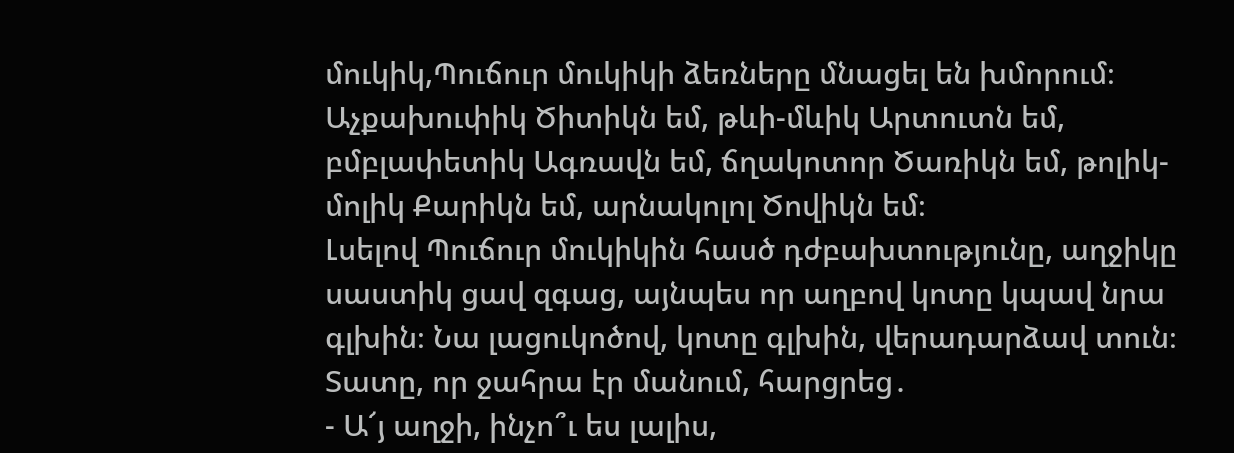մուկիկ,Պուճուր մուկիկի ձեռները մնացել են խմորում։ Աչքախուփիկ Ծիտիկն եմ, թևի-մևիկ Արտուտն եմ, բմբլափետիկ Ագռավն եմ, ճղակոտոր Ծառիկն եմ, թոլիկ-մոլիկ Քարիկն եմ, արնակոլոլ Ծովիկն եմ։
Լսելով Պուճուր մուկիկին հասծ դժբախտությունը, աղջիկը սաստիկ ցավ զգաց, այնպես որ աղբով կոտը կպավ նրա գլխին։ Նա լացուկոծով, կոտը գլխին, վերադարձավ տուն։
Տատը, որ ջահրա էր մանում, հարցրեց․
- Ա՜յ աղջի, ինչո՞ւ ես լալիս,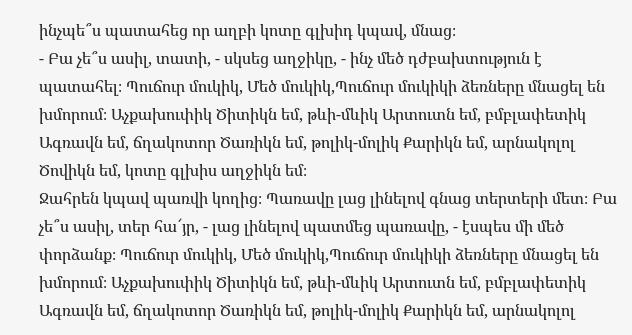ինչպե՞ս պատահեց որ աղբի կոտը գլխիդ կպավ, մնաց։
- Բա չե՞ս ասիլ, տատի, - սկսեց աղջիկը, - ինչ մեծ դժբախտություն է պատահել։ Պուճուր մուկիկ, Մեծ մուկիկ,Պուճուր մուկիկի ձեռները մնացել են խմորում։ Աչքախուփիկ Ծիտիկն եմ, թևի-մևիկ Արտուտն եմ, բմբլափետիկ Ագռավն եմ, ճղակոտոր Ծառիկն եմ, թոլիկ-մոլիկ Քարիկն եմ, արնակոլոլ Ծովիկն եմ, կոտը գլխիս աղջիկն եմ։
Ջահրեն կպավ պառվի կողից։ Պառավը լաց լինելով գնաց տերտերի մետ։ Բա չե՞ս ասիլ, տեր հա՜յր, - լաց լինելով պատմեց պառավը, - էսպես մի մեծ փորձանք։ Պուճուր մուկիկ, Մեծ մուկիկ,Պուճուր մուկիկի ձեռները մնացել են խմորում։ Աչքախուփիկ Ծիտիկն եմ, թևի-մևիկ Արտուտն եմ, բմբլափետիկ Ագռավն եմ, ճղակոտոր Ծառիկն եմ, թոլիկ-մոլիկ Քարիկն եմ, արնակոլոլ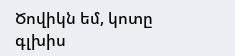Ծովիկն եմ, կոտը գլխիս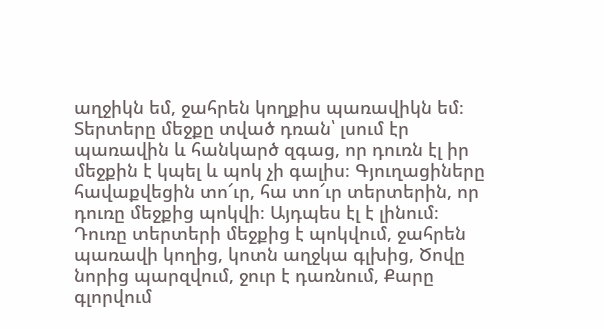աղջիկն եմ, ջահրեն կողքիս պառավիկն եմ։
Տերտերը մեջքը տված դռան՝ լսում էր պառավին և հանկարծ զգաց, որ դուռն էլ իր մեջքին է կպել և պոկ չի գալիս։ Գյուղացիները հավաքվեցին տո՜ւր, հա տո՜ւր տերտերին, որ դուռը մեջքից պոկվի։ Այդպես էլ է լինում։ Դուռը տերտերի մեջքից է պոկվում, ջահրեն պառավի կողից, կոտն աղջկա գլխից, Ծովը նորից պարզվում, ջուր է դառնում, Քարը գլորվում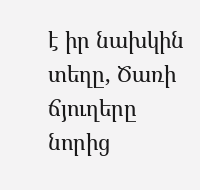է իր նախկին տեղը, Ծառի ճյուղերը նորից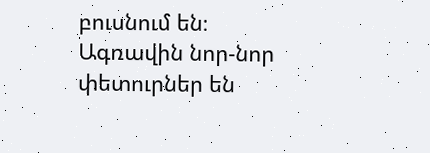բուսնում են։ Ագռավին նոր-նոր փետուրներ են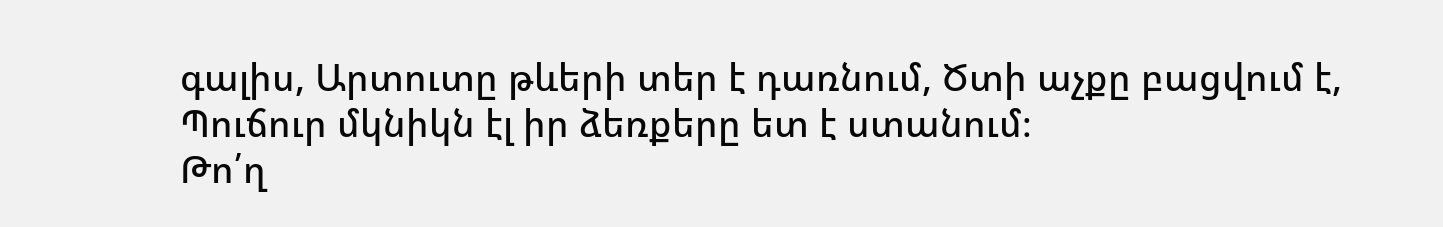գալիս, Արտուտը թևերի տեր է դառնում, Ծտի աչքը բացվում է, Պուճուր մկնիկն էլ իր ձեռքերը ետ է ստանում։
Թո՛ղ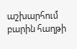աշխարհում բարին հաղթի